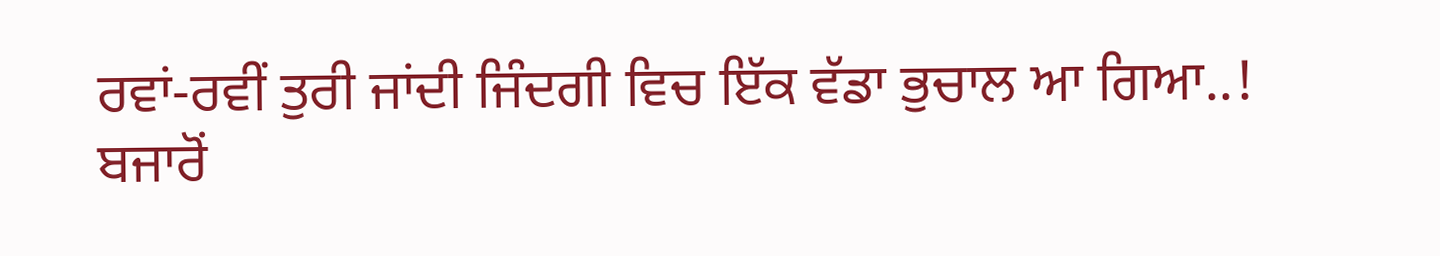ਰਵਾਂ-ਰਵੀਂ ਤੁਰੀ ਜਾਂਦੀ ਜਿੰਦਗੀ ਵਿਚ ਇੱਕ ਵੱਡਾ ਭੁਚਾਲ ਆ ਗਿਆ..!
ਬਜਾਰੋਂ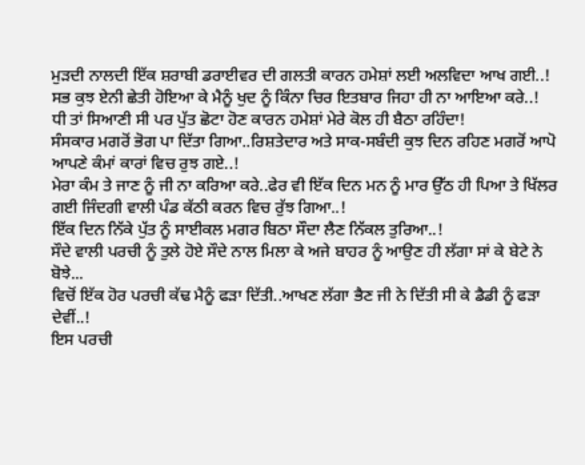ਮੁੜਦੀ ਨਾਲਦੀ ਇੱਕ ਸ਼ਰਾਬੀ ਡਰਾਈਵਰ ਦੀ ਗਲਤੀ ਕਾਰਨ ਹਮੇਸ਼ਾਂ ਲਈ ਅਲਵਿਦਾ ਆਖ ਗਈ..!
ਸਭ ਕੁਝ ਏਨੀ ਛੇਤੀ ਹੋਇਆ ਕੇ ਮੈਨੂੰ ਖੁਦ ਨੂੰ ਕਿੰਨਾ ਚਿਰ ਇਤਬਾਰ ਜਿਹਾ ਹੀ ਨਾ ਆਇਆ ਕਰੇ..!
ਧੀ ਤਾਂ ਸਿਆਣੀ ਸੀ ਪਰ ਪੁੱਤ ਛੋਟਾ ਹੋਣ ਕਾਰਨ ਹਮੇਸ਼ਾਂ ਮੇਰੇ ਕੋਲ ਹੀ ਬੈਠਾ ਰਹਿੰਦਾ!
ਸੰਸਕਾਰ ਮਗਰੋਂ ਭੋਗ ਪਾ ਦਿੱਤਾ ਗਿਆ..ਰਿਸ਼ਤੇਦਾਰ ਅਤੇ ਸਾਕ-ਸਬੰਦੀ ਕੁਝ ਦਿਨ ਰਹਿਣ ਮਗਰੋਂ ਆਪੋ ਆਪਣੇ ਕੰਮਾਂ ਕਾਰਾਂ ਵਿਚ ਰੁਝ ਗਏ..!
ਮੇਰਾ ਕੰਮ ਤੇ ਜਾਣ ਨੂੰ ਜੀ ਨਾ ਕਰਿਆ ਕਰੇ..ਫੇਰ ਵੀ ਇੱਕ ਦਿਨ ਮਨ ਨੂੰ ਮਾਰ ਉੱਠ ਹੀ ਪਿਆ ਤੇ ਖਿੱਲਰ ਗਈ ਜਿੰਦਗੀ ਵਾਲੀ ਪੰਡ ਕੱਠੀ ਕਰਨ ਵਿਚ ਰੁੱਝ ਗਿਆ..!
ਇੱਕ ਦਿਨ ਨਿੱਕੇ ਪੁੱਤ ਨੂੰ ਸਾਈਕਲ ਮਗਰ ਬਿਠਾ ਸੌਦਾ ਲੈਣ ਨਿੱਕਲ ਤੁਰਿਆ..!
ਸੌਦੇ ਵਾਲੀ ਪਰਚੀ ਨੂੰ ਤੁਲੇ ਹੋਏ ਸੌਦੇ ਨਾਲ ਮਿਲਾ ਕੇ ਅਜੇ ਬਾਹਰ ਨੂੰ ਆਉਣ ਹੀ ਲੱਗਾ ਸਾਂ ਕੇ ਬੇਟੇ ਨੇ ਬੋਝੇ...
ਵਿਚੋਂ ਇੱਕ ਹੋਰ ਪਰਚੀ ਕੱਢ ਮੈਨੂੰ ਫੜਾ ਦਿੱਤੀ..ਆਖਣ ਲੱਗਾ ਭੈਣ ਜੀ ਨੇ ਦਿੱਤੀ ਸੀ ਕੇ ਡੈਡੀ ਨੂੰ ਫੜਾ ਦੇਵੀਂ..!
ਇਸ ਪਰਚੀ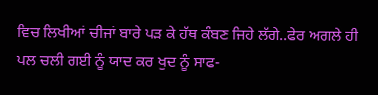ਵਿਚ ਲਿਖੀਆਂ ਚੀਜਾਂ ਬਾਰੇ ਪੜ ਕੇ ਹੱਥ ਕੰਬਣ ਜਿਹੇ ਲੱਗੇ..ਫੇਰ ਅਗਲੇ ਹੀ ਪਲ ਚਲੀ ਗਈ ਨੂੰ ਯਾਦ ਕਰ ਖੁਦ ਨੂੰ ਸਾਫ-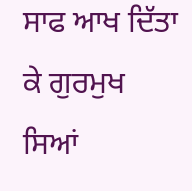ਸਾਫ ਆਖ ਦਿੱਤਾ ਕੇ ਗੁਰਮੁਖ ਸਿਆਂ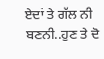ਏਦਾਂ ਤੇ ਗੱਲ ਨੀ ਬਣਨੀ..ਹੁਣ ਤੇ ਦੋ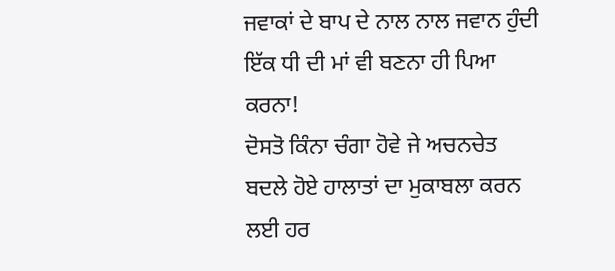ਜਵਾਕਾਂ ਦੇ ਬਾਪ ਦੇ ਨਾਲ ਨਾਲ ਜਵਾਨ ਹੁੰਦੀ ਇੱਕ ਧੀ ਦੀ ਮਾਂ ਵੀ ਬਣਨਾ ਹੀ ਪਿਆ ਕਰਨਾ!
ਦੋਸਤੋ ਕਿੰਨਾ ਚੰਗਾ ਹੋਵੇ ਜੇ ਅਚਨਚੇਤ ਬਦਲੇ ਹੋਏ ਹਾਲਾਤਾਂ ਦਾ ਮੁਕਾਬਲਾ ਕਰਨ ਲਈ ਹਰ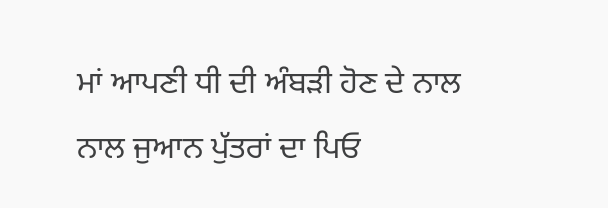ਮਾਂ ਆਪਣੀ ਧੀ ਦੀ ਅੰਬੜੀ ਹੋਣ ਦੇ ਨਾਲ ਨਾਲ ਜੁਆਨ ਪੁੱਤਰਾਂ ਦਾ ਪਿਓ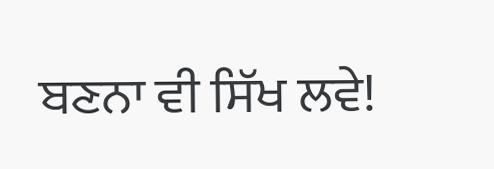ਬਣਨਾ ਵੀ ਸਿੱਖ ਲਵੇ!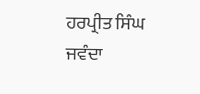ਹਰਪ੍ਰੀਤ ਸਿੰਘ ਜਵੰਦਾ